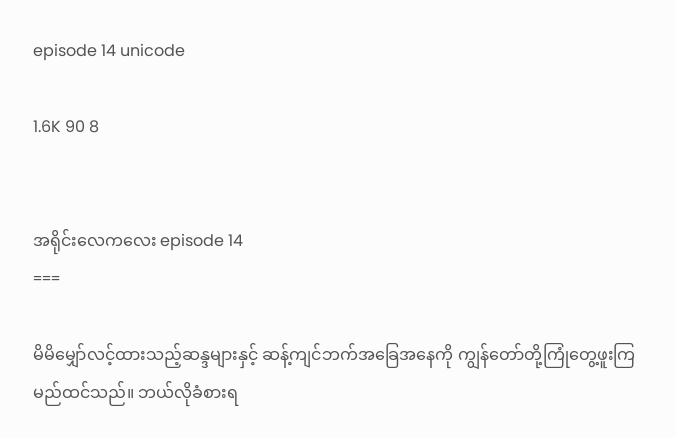episode 14 unicode

1.6K 90 8


အရိုင်းလေကလေး episode 14
===

မိမိမျှော်လင့်ထားသည့်ဆန္ဒများနှင့် ဆန့်ကျင်ဘက်အခြေအနေကို ကျွန်တော်တို့ကြုံတွေ့ဖူးကြမည်ထင်သည်။ ဘယ်လိုခံစားရ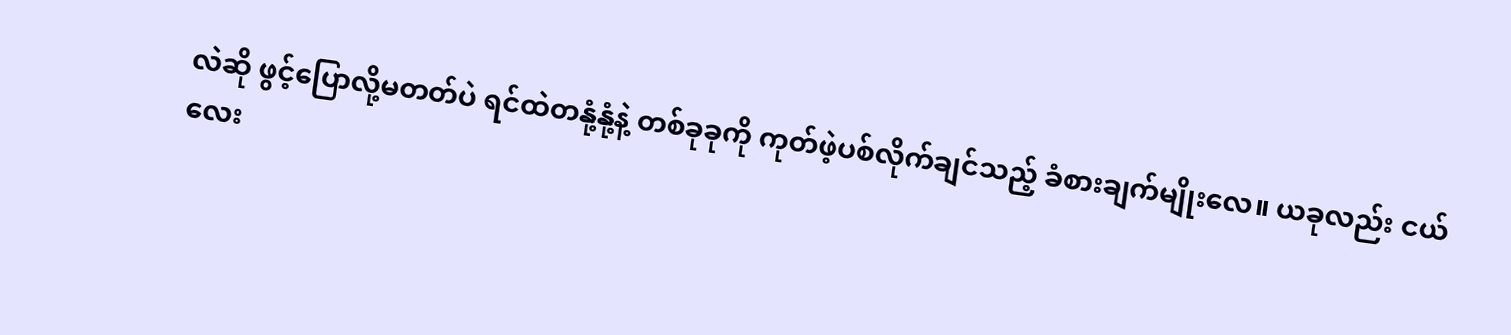လဲဆို ဖွင့်ပြောလို့မတတ်ပဲ ရင်ထဲတနုံ့နုံ့နဲ့ တစ်ခုခုကို ကုတ်ဖဲ့ပစ်လိုက်ချင်သည့် ခံစားချက်မျိုးလေ။ ယခုလည်း ငယ်လေး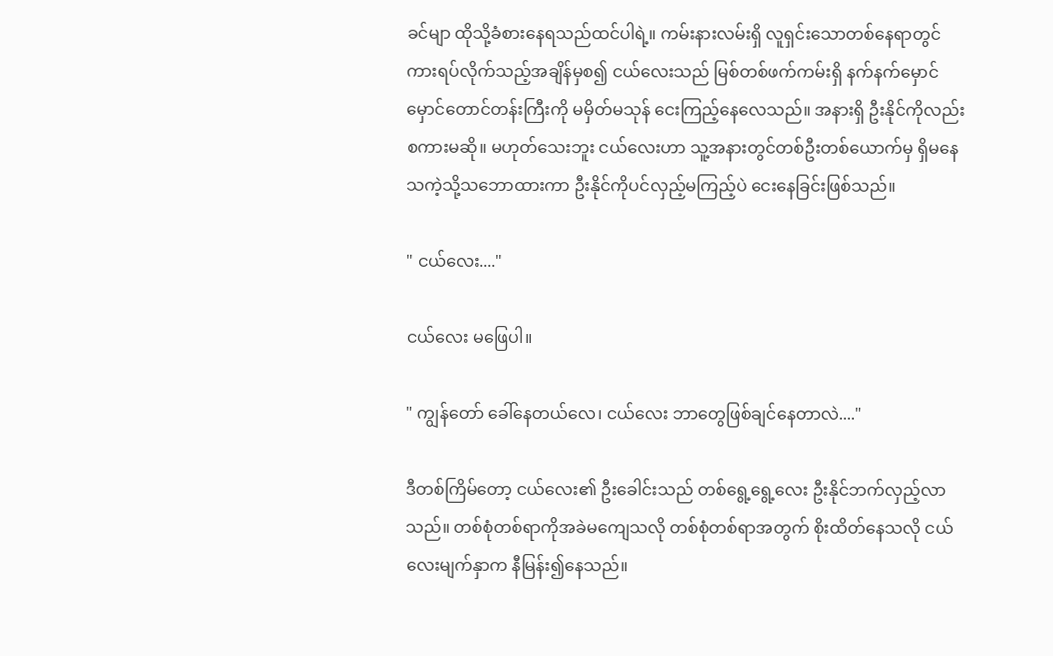ခင်မျာ ထိုသို့ခံစားနေရသည်ထင်ပါရဲ့။ ကမ်းနားလမ်းရှိ လူရှင်းသောတစ်နေရာတွင် ကားရပ်လိုက်သည့်အချိန်မှစ၍ ငယ်လေးသည် မြစ်တစ်ဖက်ကမ်းရှိ နက်နက်မှောင်မှောင်တောင်တန်းကြီးကို မမှိတ်မသုန် ငေးကြည့်နေလေသည်။ အနားရှိ ဦးနိုင်ကိုလည်း စကားမဆို။ မဟုတ်သေးဘူး ငယ်လေးဟာ သူ့အနားတွင်တစ်ဦးတစ်ယောက်မှ ရှိမနေသကဲ့သို့သဘောထားကာ ဦးနိုင်ကိုပင်လှည့်မကြည့်ပဲ ငေးနေခြင်းဖြစ်သည်။

" ငယ်လေး...."

ငယ်လေး မဖြေပါ။

" ကျွန်တော် ခေါ်နေတယ်လေ၊ ငယ်လေး ဘာတွေဖြစ်ချင်နေတာလဲ...."

ဒီတစ်ကြိမ်တော့ ငယ်လေး၏ ဦးခေါင်းသည် တစ်ရွေ့ရွေ့လေး ဦးနိုင်ဘက်လှည့်လာသည်။ တစ်စုံတစ်ရာကိုအခဲမကျေသလို တစ်စုံတစ်ရာအတွက် စိုးထိတ်နေသလို ငယ်လေးမျက်နှာက နီမြန်း၍နေသည်။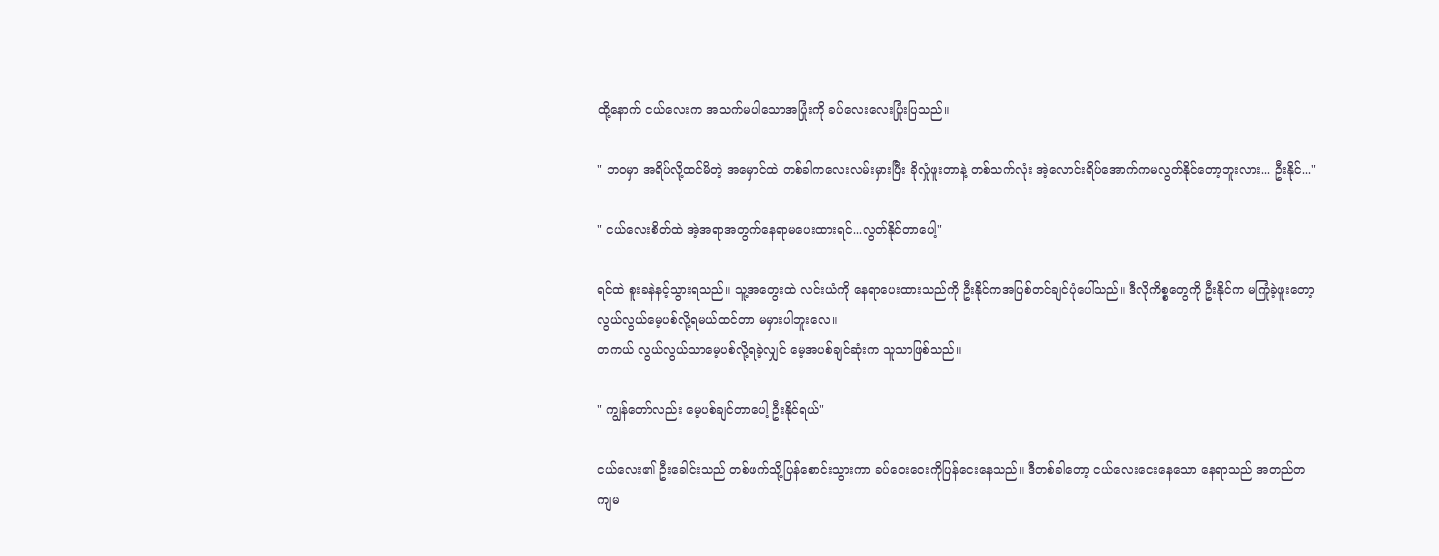ထို့နောက် ငယ်လေးက အသက်မပါသောအပြုံးကို ခပ်လေးလေးပြုံးပြသည်။

" ဘဝမှာ အရိပ်လို့ထင်မိတဲ့ အမှောင်ထဲ တစ်ခါကလေးလမ်းမှားပြီး ခိုလှုံဖူးတာနဲ့ တစ်သက်လုံး အဲ့လောင်းရိပ်အောက်ကမလွတ်နိုင်တော့ဘူးလား... ဦးနိုင်..."

" ငယ်လေးစိတ်ထဲ အဲ့အရာအတွက်နေရာမပေးထားရင်...လွတ်နိုင်တာပေါ့"

ရင်ထဲ စူးခနဲနင့်သွားရသည်။ သူ့အတွေးထဲ လင်းယံကို နေရာပေးထားသည်ကို ဦးနိုင်ကအပြစ်တင်ချင်ပုံပေါ်သည်။ ဒီလိုကိစ္စတွေကို ဦးနိုင်က မကြုံခဲ့ဖူးတော့ လွယ်လွယ်မေ့ပစ်လို့ရမယ်ထင်တာ မမှားပါဘူးလေ။
တကယ် လွယ်လွယ်သာမေ့ပစ်လို့ရခဲ့လျှင် မေ့အပစ်ချင်ဆုံးက သူသာဖြစ်သည်။

" ကျွန်တော်လည်း မေ့ပစ်ချင်တာပေါ့ ဦးနိုင်ရယ်"

ငယ်လေး၏ ဦးခေါင်းသည် တစ်ဖက်သို့ပြန်စောင်းသွားကာ ခပ်ဝေးဝေးကိုပြန်ငေးနေသည်။ ဒီတစ်ခါတော့ ငယ်လေးငေးနေသော နေရာသည် အတည်တကျမ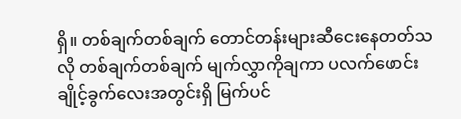ရှိ။ တစ်ချက်တစ်ချက် တောင်တန်းများဆီငေးနေတတ်သလို တစ်ချက်တစ်ချက် မျက်လွှာကိုချကာ ပလက်ဖောင်းချိုင့်ခွက်လေးအတွင်းရှိ မြက်ပင်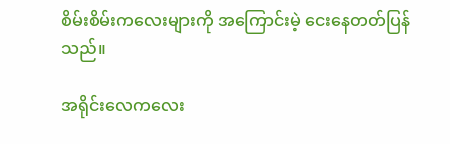စိမ်းစိမ်းကလေးများကို အကြောင်းမဲ့ ငေးနေတတ်ပြန်သည်။

အရိုင်းလေကလေး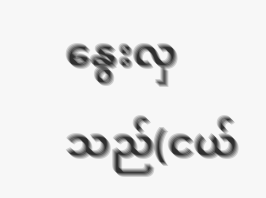နွေးလှသည်(ငယ်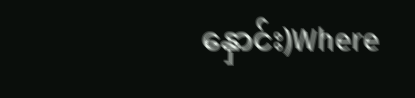နှောင်း)Where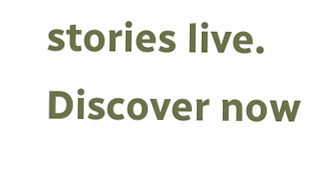stories live. Discover now